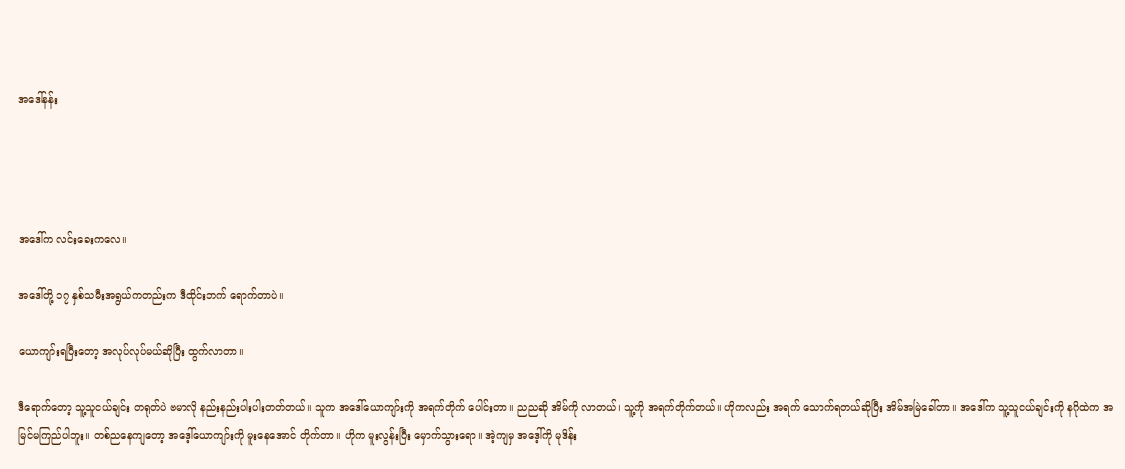အဒေါ်နန်း




အဒေါ်က လင်းခေးကလေ။

အဒေါ်တို့ ၁၇ နှစ်သမီးအရွယ်ကတည်းက ဒီထိုင်းဘက် ရောက်တာပဲ။

ယောကျာ်းရပြီးတော့ အလုပ်လုပ်မယ်ဆိုပြီး ထွက်လာတာ။

ဒီရောက်တော့ သူ့သူငယ်ချင်း တရုတ်ပဲ ဗမာလို နည်းနည်းပါးပါးတတ်တယ်။ သူက အဒေါ်ယောကျာ်းကို အရက်တိုက် ပေါင်းတာ။ ညညဆို အိမ်ကို လာတယ်၊ သူ့ကို အရက်တိုက်တယ်။ ဟိုကလည်း အရက် သောက်ရတယ်ဆိုပြီး အိမ်အမြဲခေါ်တာ။ အဒေါ်က သူ့သူငယ်ချင်းကို နဂိုထဲက အမြင်မကြည်ပါဘူး။ တစ်ညနေကျတော့ အဒေ့ါ်ယောကျာ်းကို မူးနေအောင် တိုက်တာ။ ဟိုက မူးလွန်းပြီး မှောက်သွားရော။ အဲ့ကျမှ အဒေ့ါ်ကို မုဒိန်း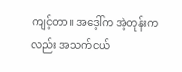ကျင့်တာ။ အဒေ့ါ်က အဲ့တုန်းကလည်း အသက်ငယ်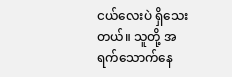ငယ်လေးပဲ ရှိသေးတယ်။ သူတို့ အရက်သောက်နေ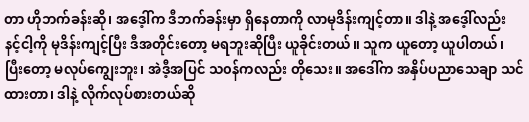တာ ဟိုဘက်ခန်းဆို၊ အဒေ့ါ်က ဒီဘက်ခန်းမှာ ရှိနေတာကို လာမုဒိန်းကျင့်တာ။ ဒါနဲ့ အဒေ့ါ်လည်း နင့်ငါ့ကို မုဒိန်းကျင့်ပြီး ဒီအတိုင်းတော့ မရဘူးဆိုပြီး ယူခိုင်းတယ်။ သူက ယူတော့ ယူပါတယ်၊ ပြီးတော့ မလုပ်ကျွေးဘူး၊ အဲဒီ့အပြင် သ၀န်ကလည်း တိုသေး။ အဒေါ်က အနှိပ်ပညာသေချာ သင်ထားတာ၊ ဒါနဲ့ လိုက်လုပ်စားတယ်ဆို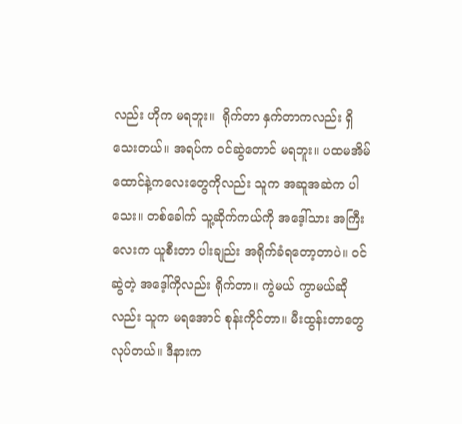လည်း ဟိုက မရဘူး။  ရိုက်တာ နှက်တာကလည်း ရှိသေးတယ်။ အရပ်က ၀င်ဆွဲတောင် မရဘူး။ ပထမအိမ်ထောင်နဲ့ကလေးတွေကိုလည်း သူက အဆူအဆဲက ပါသေး။ တစ်ခေါက် သူ့ဆိုက်ကယ်ကို အဒေ့ါ်သား အကြီးလေးက ယူစီးတာ ပါးချည်း အရိုက်ခံရတော့တာပဲ။ ၀င်ဆွဲတဲ့ အဒေ့ါ်ကိုလည်း ရိုက်တာ။ ကွဲမယ် ကွာမယ်ဆိုလည်း သူက မရအောင် စုန်းကိုင်တာ။ မီးထွန်းတာတွေ လုပ်တယ်။ ဒီနားက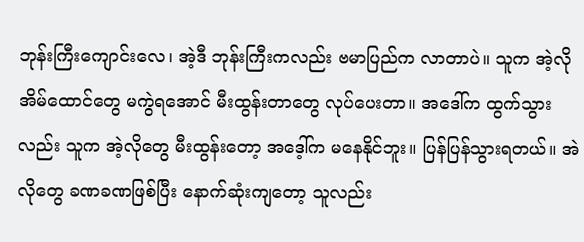ဘုန်းကြီးကျောင်းလေ၊ အဲ့ဒီ ဘုန်းကြီးကလည်း ဗမာပြည်က လာတာပဲ။ သူက အဲ့လို အိမ်ထောင်တွေ မကွဲရအောင် မီးထွန်းတာတွေ လုပ်ပေးတာ။ အဒေါ်က ထွက်သွားလည်း သူက အဲ့လိုတွေ မီးထွန်းတော့ အဒေ့ါ်က မနေနိုင်ဘူး။ ပြန်ပြန်သွားရတယ်။ အဲလိုတွေ ခဏခဏဖြစ်ပြီး နောက်ဆုံးကျတော့ သူလည်း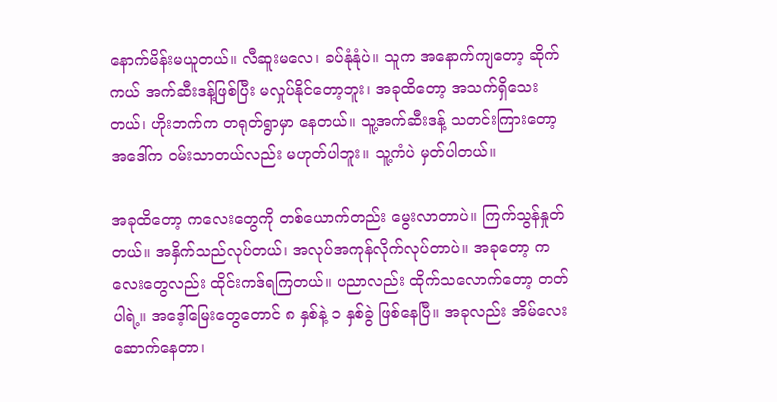နောက်မိန်းမယူတယ်။ လီဆူးမလေ၊ ခပ်နုံနုံပဲ။ သူက အနောက်ကျတော့ ဆိုက်ကယ် အက်ဆီးဒန့်ဖြစ်ပြီး မလှုပ်နိုင်တော့ဘူး၊ အခုထိတော့ အသက်ရှိသေးတယ်၊ ဟိုးဘက်က တရုတ်ရွာမှာ နေတယ်။ သူ့အက်ဆီးဒန့် သတင်းကြားတော့ အဒေါ်က ၀မ်းသာတယ်လည်း မဟုတ်ပါဘူး။ သူ့ကံပဲ မှတ်ပါတယ်။

အခုထိတော့ ကလေးတွေကို တစ်ယောက်တည်း မွေးလာတာပဲ။ ကြက်သွန်နှုတ်တယ်။ အနှိက်သည်လုပ်တယ်၊ အလုပ်အကုန်လိုက်လုပ်တာပဲ။ အခုတော့ ကလေးတွေလည်း ထိုင်းကဒ်ရကြတယ်။ ပညာလည်း ထိုက်သလောက်တော့ တတ်ပါရဲ့။ အဒေ့ါ်မြေးတွေတောင် ၈ နှစ်နဲ့ ၁ နှစ်ခွဲ ဖြစ်နေပြီ။ အခုလည်း အိမ်လေး ဆောက်နေတာ၊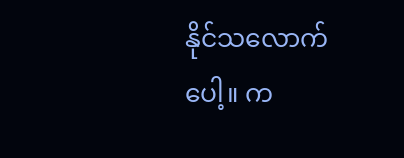နိုင်သလောက်ပေါ့။ က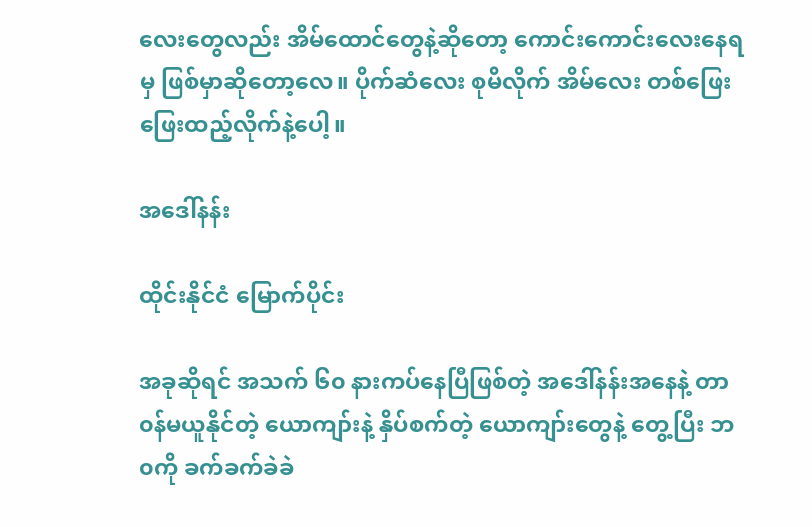လေးတွေလည်း အိမ်ထောင်တွေနဲ့ဆိုတော့ ကောင်းကောင်းလေးနေရမှ ဖြစ်မှာဆိုတော့လေ။ ပိုက်ဆံလေး စုမိလိုက် အိမ်လေး တစ်ဖြေးဖြေးထည့်လိုက်နဲ့ပေါ့။

အဒေါ်နန်း

ထိုင်းနိုင်ငံ မြောက်ပိုင်း

အခုဆိုရင် အသက် ၆၀ နားကပ်နေပြီဖြစ်တဲ့ အဒေါ်နန်းအနေနဲ့ တာ၀န်မယူနိုင်တဲ့ ယောကျာ်းနဲ့ နှိပ်စက်တဲ့ ယောကျာ်းတွေနဲ့ တွေ့ပြီး ဘ၀ကို ခက်ခက်ခဲခဲ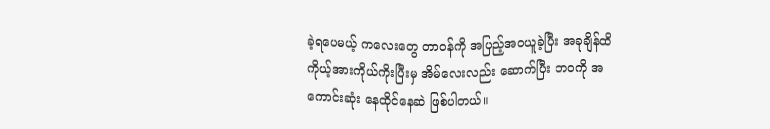ခဲ့ရပေမယ့် ကလေးတွေ တာ၀န်ကို အပြည့်အ၀ယူခဲ့ပြီး အခုချိန်ထိ ကိုယ့်အားကိုယ်ကိုးပြီးမှ အိမ်လေးလည်း ဆောက်ပြီး ဘ၀ကို အကောင်းဆုံး နေထိုင်နေဆဲ ဖြစ်ပါတယ်။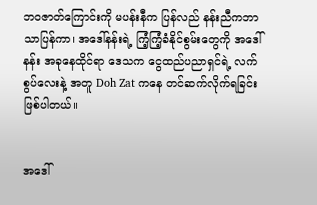ဘ၀ဇာတ်ကြောင်းကို မပန်းနီက ပြန်လည် နန်းညီကဘာသာပြန်ကာ၊ အဒေါ်နန်းရဲ့ ကြံ့ကြံ့ခံနိုင်စွမ်းတွေကို အဒေါ်နန်း အခုနေထိုင်ရာ ဒေသက ငွေထည်ပညာရှင်ရဲ့ လက်စွပ်လေးနဲ့ အတူ Doh Zat ကနေ တင်ဆက်လိုက်ရခြင်းဖြစ်ပါတယ်။


အဒေါ်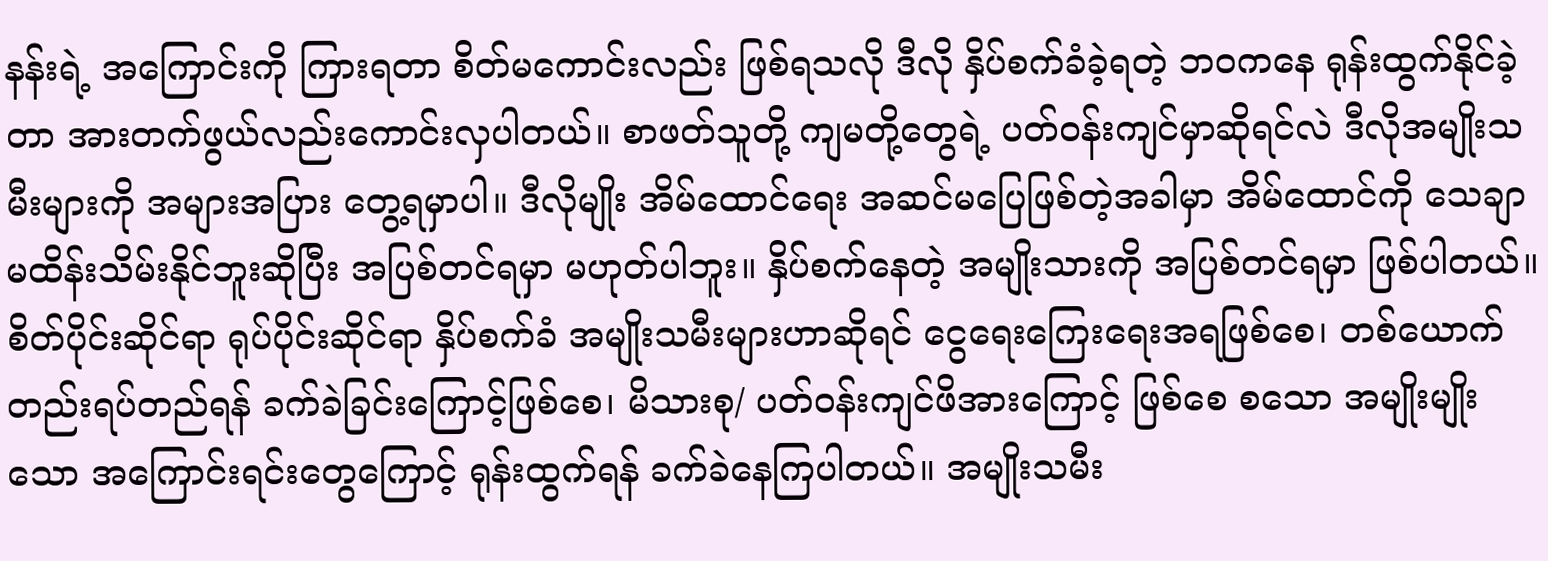နန်းရဲ့ အကြောင်းကို ကြားရတာ စိတ်မကောင်းလည်း ဖြစ်ရသလို ဒီလို နှိပ်စက်ခံခဲ့ရတဲ့ ဘဝကနေ ရုန်းထွက်နိုင်ခဲ့တာ အားတက်ဖွယ်လည်းကောင်းလှပါတယ်။ စာဖတ်သူတို့ ကျမတို့တွေရဲ့ ပတ်ဝန်းကျင်မှာဆိုရင်လဲ ဒီလိုအမျိုးသမီးများကို အများအပြား တွေ့ရမှာပါ။ ဒီလိုမျိုး အိမ်ထောင်ရေး အဆင်မပြေဖြစ်တဲ့အခါမှာ အိမ်ထောင်ကို သေချာမထိန်းသိမ်းနိုင်ဘူးဆိုပြီး အပြစ်တင်ရမှာ မဟုတ်ပါဘူး။ နှိပ်စက်နေတဲ့ အမျိုးသားကို အပြစ်တင်ရမှာ ဖြစ်ပါတယ်။  စိတ်ပိုင်းဆိုင်ရာ ရုပ်ပိုင်းဆိုင်ရာ နှိပ်စက်ခံ အမျိုးသမီးများဟာဆိုရင် ငွေရေးကြေးရေးအရဖြစ်စေ၊ တစ်ယောက်တည်းရပ်တည်ရန် ခက်ခဲခြင်းကြောင့်ဖြစ်စေ၊ မိသားစု/ ပတ်ဝန်းကျင်ဖိအားကြောင့် ဖြစ်စေ စသော အမျိုးမျိုးသော အကြောင်းရင်းတွေကြောင့် ရုန်းထွက်ရန် ခက်ခဲနေကြပါတယ်။ အမျိုးသမီး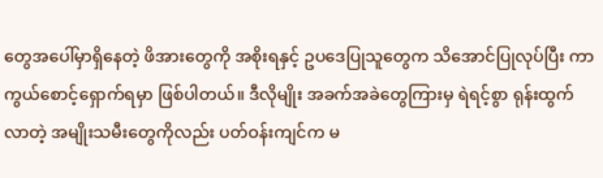တွေအပေါ်မှာရှိနေတဲ့ ဖိအားတွေကို အစိုးရနှင့် ဥပဒေပြုသူတွေက သိအောင်ပြုလုပ်ပြီး ကာကွယ်စောင့်ရှောက်ရမှာ ဖြစ်ပါတယ်။ ဒီလိုမျိုး အခက်အခဲတွေကြားမှ ရဲရင့်စွာ ရုန်းထွက်လာတဲ့ အမျိုးသမီးတွေကိုလည်း ပတ်ဝန်းကျင်က မ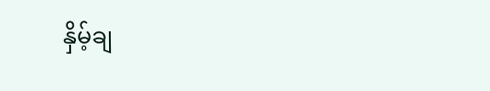နှိမ့်ချ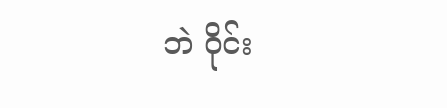ဘဲ ဝိုင်း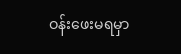ဝန်းဖေးမရမှာ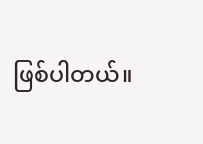ဖြစ်ပါတယ်။